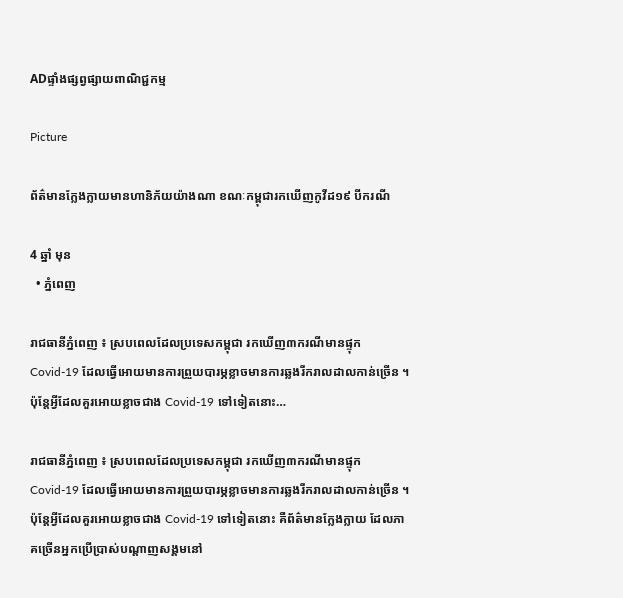ADផ្ទាំងផ្សព្វផ្សាយពាណិជ្ជកម្ម

Picture

ព័ត៌មានក្លែងក្លាយមានហានិភ័យយ៉ាងណា ខណៈកម្ពុជារកឃើញកូវីដ១៩ បីករណី

4 ឆ្នាំ មុន
  • ភ្នំពេញ

រាជធានីភ្នំពេញ ៖ ស្របពេលដែលប្រទេសកម្ពុជា រកឃើញ៣ករណីមានផ្ទុក Covid-19 ដែលធ្វេីអោយមានការព្រួយបារម្ភខ្លាចមានការឆ្លងរីករាលដាលកាន់ច្រើន ។ ប៉ុន្តែអ្វីដែលគួរអោយខ្លាចជាង Covid-19 ទៅទៀតនោះ…

រាជធានីភ្នំពេញ ៖ ស្របពេលដែលប្រទេសកម្ពុជា រកឃើញ៣ករណីមានផ្ទុក Covid-19 ដែលធ្វេីអោយមានការព្រួយបារម្ភខ្លាចមានការឆ្លងរីករាលដាលកាន់ច្រើន ។ ប៉ុន្តែអ្វីដែលគួរអោយខ្លាចជាង Covid-19 ទៅទៀតនោះ គឺព័ត៌មានក្លែងក្លាយ ដែលភាគច្រើនអ្នកប្រើប្រាស់បណ្តាញសង្គមនៅ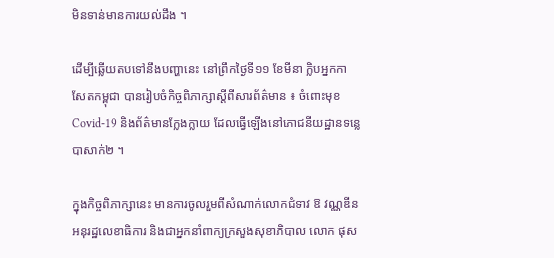មិនទាន់មានការយល់ដឹង ។

ដើម្បីឆ្លើយតបទៅនឹងបញ្ហានេះ នៅព្រឹកថ្ងៃទី១១ ខែមីនា ក្លិបអ្នកកាសែតកម្ពុជា បានរៀបចំកិច្ចពិភាក្សាស្តីពីសារព័ត៌មាន ៖ ចំពោះមុខ Covid-19 និងព័ត៌មានក្លែងក្លាយ ដែលធ្វើឡើងនៅភោជនីយដ្ឋានទន្លេបាសាក់២ ។

ក្នុងកិច្ចពិភាក្សានេះ មានការចូលរួមពីសំណាក់លោកជំទាវ ឱ វណ្ណឌីន អនុរដ្ឋលេខាធិការ និងជាអ្នកនាំពាក្យក្រសួងសុខាភិបាល លោក ផុស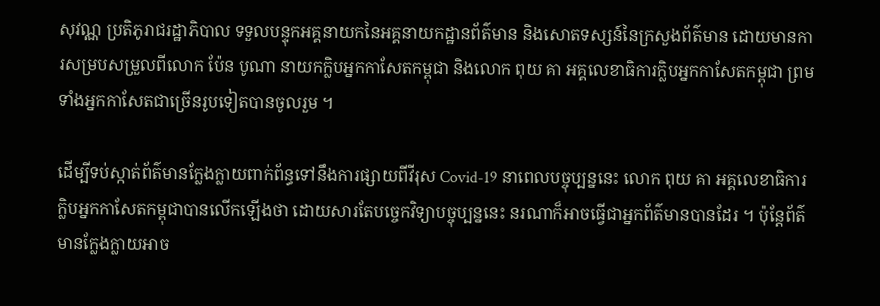សុវណ្ណ ប្រតិភូរាជរដ្ឋាភិបាល ទទួលបន្ទុកអគ្គនាយកនៃអគ្គនាយកដ្ឋានព័ត៌មាន និងសោតទស្សន៍នៃក្រសួងព័ត៌មាន ដោយមានការសម្របសម្រួលពីលោក ប៉ែន បូណា នាយកក្លិបអ្នកកាសែតកម្ពុជា និងលោក ពុយ គា អគ្គលេខាធិការក្លិបអ្នកកាសែតកម្ពុជា ព្រមទាំងអ្នកកាសែតជាច្រើនរូបទៀតបានចូលរួម ។

ដើម្បីទប់ស្កាត់ព័ត៌មានក្លែងក្លាយពាក់ព័ន្ធទៅនឹងការផ្សាយពីវីរុស Covid-19 នាពេលបច្ចុប្បន្ននេះ លោក ពុយ គា អគ្គលេខាធិការក្លិបអ្នកកាសែតកម្ពុជាបានលើកឡើងថា ដោយសារតែបច្ចេកវិទ្យាបច្ចុប្បន្ននេះ នរណាក៏អាចធ្វើជាអ្នកព័ត៌មានបានដែរ ។ ប៉ុន្តែព័ត៌មានក្លែងក្លាយអាច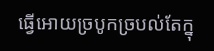ធ្វើអោយច្របូកច្របល់តែក្នុ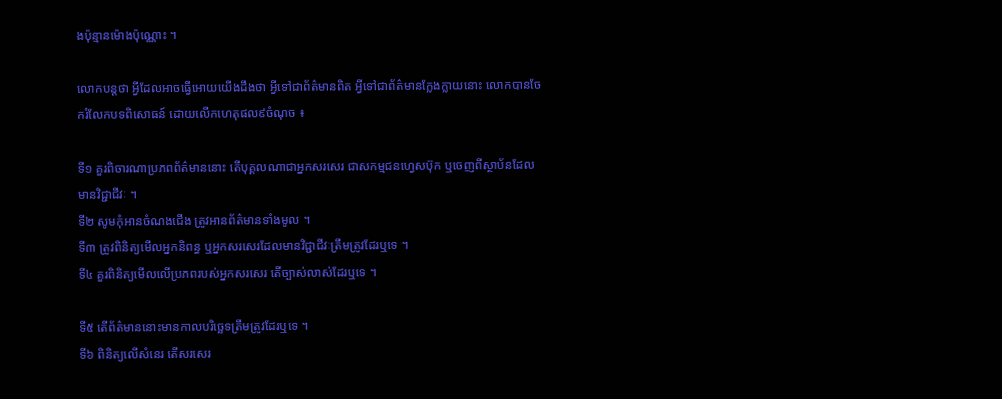ងប៉ុន្មានម៉ោងប៉ុណ្ណោះ ។

លោកបន្តថា អ្វីដែលអាចធ្វើអោយយើងដឹងថា អ្វីទៅជាព័ត៌មានពិត អ្វីទៅជាព័ត៌មានក្លែងក្លាយនោះ លោកបានចែករំលែកបទពិសោធន៍ ដោយលើកហេតុផល៩ចំណុច ៖

ទី១ គួរពិចារណាប្រភពព័ត៌មាននោះ តើបុគ្គលណាជាអ្នកសរសេរ ជាសកម្មជនហ្វេសប៊ុក ឬចេញពីស្ថាប័នដែលមានវិជ្ជាជីវៈ ។
ទី២ សូមកុំអានចំណងជើង ត្រូវអានព័ត៌មានទាំងមូល ។
ទី៣ ត្រូវពិនិត្យមើលអ្នកនិពន្ធ ឬអ្នកសរសេរដែលមានវិជ្ជាជីវៈត្រឹមត្រូវដែរឬទេ ។
ទី៤ គួរពិនិត្យមើលលើប្រភពរបស់អ្នកសរសេរ តើច្បាស់លាស់ដែរឬទេ ។

ទី៥ តើព័ត៌មាននោះមានកាលបរិច្ឆេទត្រឹមត្រូវដែរឬទេ ។
ទី៦ ពិនិត្យលើសំនេរ តើសរសេរ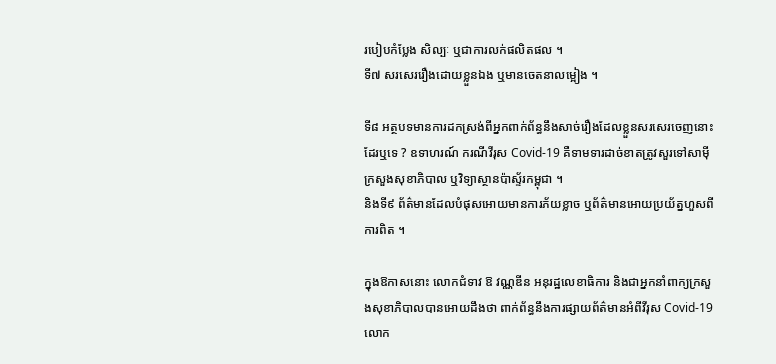របៀបកំប្លែង សិល្បៈ ឬជាការលក់ផលិតផល ។
ទី៧ សរសេររឿងដោយខ្លួនឯង ឬមានចេតនាលម្អៀង ។

ទី៨ អត្ថបទមានការដកស្រង់ពីអ្នកពាក់ព័ន្ធនឹងសាច់រឿងដែលខ្លួនសរសេរចេញនោះដែរឬទេ ? ឧទាហរណ៍ ករណីវីរុស Covid-19 គឺទាមទារដាច់ខាតត្រូវសួរទៅសាម៉ីក្រសួងសុខាភិបាល ឬវិទ្យាស្ថានប៉ាស្ទ័រកម្ពុជា ។
និងទី៩ ព័ត៌មានដែលបំផុសអោយមានការភ័យខ្លាច ឬព័ត៌មានអោយប្រយ័ត្នហួសពីការពិត ។

ក្នុងឱកាសនោះ លោកជំទាវ ឱ វណ្ណឌីន អនុរដ្ឋលេខាធិការ និងជាអ្នកនាំពាក្យក្រសួងសុខាភិបាលបានអោយដឹងថា ពាក់ព័ន្ធនឹងការផ្សាយព័ត៌មានអំពីវីរុស Covid-19 លោក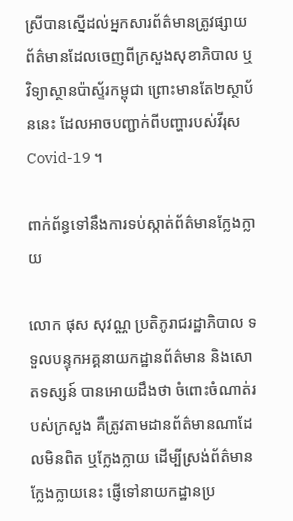ស្រីបានស្នើដល់អ្នកសារព័ត៌មានត្រូវផ្សាយព័ត៌មានដែលចេញពីក្រសួងសុខាភិបាល ឬវិទ្យាស្ថានប៉ាស្ទ័រកម្ពុជា ព្រោះមានតែ២ស្ថាប័ននេះ ដែលអាចបញ្ជាក់ពីបញ្ហារបស់វីរុស Covid-19 ។

ពាក់ព័ន្ធទៅនឹងការទប់ស្កាត់ព័ត៌មានក្លែងក្លាយ

លោក ផុស សុវណ្ណ ប្រតិភូរាជរដ្ឋាភិបាល ទទួលបន្ទុកអគ្គនាយកដ្ឋានព័ត៌មាន និងសោតទស្សន៍ បានអោយដឹងថា ចំពោះចំណាត់របស់ក្រសួង គឺត្រូវតាមដានព័ត៌មានណាដែលមិនពិត ឬក្លែងក្លាយ ដើម្បីស្រង់ព័ត៌មានក្លែងក្លាយនេះ ផ្ញើទៅនាយកដ្ឋានប្រ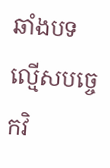ឆាំងបទល្មើសបច្ចេកវិ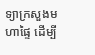ទ្យាក្រសួងមហាផ្ទៃ ដើម្បី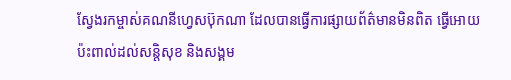ស្វែងរកម្ចាស់គណនីហ្វេសប៊ុកណា ដែលបានធ្វើការផ្សាយព័ត៌មានមិនពិត ធ្វើអោយប៉ះពាល់ដល់សន្តិសុខ និងសង្គម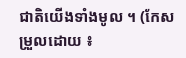ជាតិយើងទាំងមូល ។ (កែសម្រួលដោយ ៖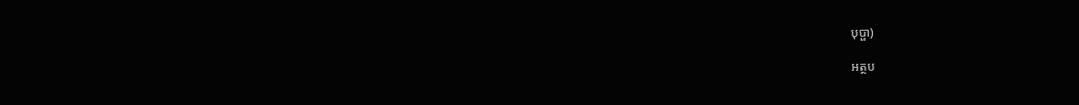បុប្ផា)

អត្ថប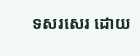ទសរសេរ ដោយ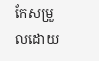កែសម្រួលដោយ